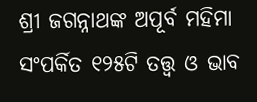ଶ୍ରୀ ଜଗନ୍ନାଥଙ୍କ ଅପୂର୍ବ ମହିମା ସଂପର୍କିତ ୧୨୫ଟି ତତ୍ତ୍ବ ଓ ଭାବ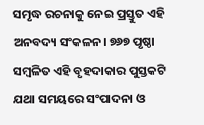ସମୃଦ୍ଧ ରଚନାକୁ ନେଇ ପ୍ରସ୍ତୁତ ଏହି ଅନବଦ୍ୟ ସଂକଳନ। ୭୬୭ ପୃଷ୍ଠା ସମ୍ବଳିତ ଏହି ବୃହଦାକାର ପୁସ୍ତକଟି ଯଥା ସମୟରେ ସଂପାଦନା ଓ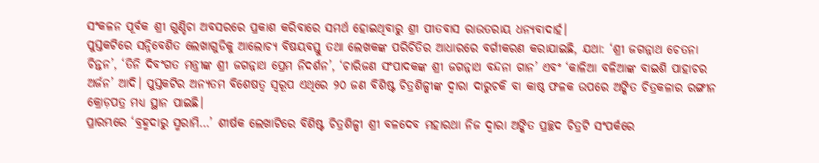ସଂକଳନ ପୂର୍ବକ ଶ୍ରୀ ଗୁଣ୍ଡିଚା ଅବସରରେ ପ୍ରକାଶ କରିବାରେ ସମର୍ଥ ହୋଇଥିବାରୁ ଶ୍ରୀ ପୀତବାସ ରାଉତରାୟ ଧନ୍ୟବାଦାର୍ହ।
ପୁସ୍ତକଟିରେ ସନ୍ନିବେଶିତ ଲେଖାଗୁଡିକୁ ଆଲୋଚ୍ୟ ବିଷୟବସ୍ତୁ ତଥା ଲେଖକଙ୍କ ପରିଚିତିର ଆଧାରରେ ବର୍ଗୀକରଣ କରାଯାଇଛି, ଯଥା: ‘ଶ୍ରୀ ଜଗନ୍ନାଥ ଚେତନା ଚିନ୍ତନ’, ‘ତିନି ଦିବଂଗତ ମନ୍ତ୍ରୀଙ୍କ ଶ୍ରୀ ଜଗନ୍ନାଥ ପ୍ରେମ ନିଦର୍ଶନ’, ‘ଚାରିଜଣ ସଂପାଦକଙ୍କ ଶ୍ରୀ ଜଗନ୍ନାଥ ବନ୍ଦନା ଗାନ’ ଏବଂ ‘କାଳିଆ ବଳିଆଙ୍କ ବାଇଶି ପାହାଚର ଅର୍ଜନ’ ଆଦି। ପୁସ୍ତକଟିର ଅନ୍ୟତମ ବିଶେଷତ୍ବ ସ୍ବରୂପ ଏଥିରେ ୨୦ ଜଣ ବିଶିଷ୍ଟ ଚିତ୍ରଶିଳ୍ପୀଙ୍କ ଦ୍ବାରା ଦାରୁଚକି ବା କାଷ୍ଠ ଫଳକ ଉପରେ ଅଙ୍କିତ ଚିତ୍ରକଳାର ରଙ୍ଗୀନ କ୍ରୋଡ଼ପତ୍ର ମଧ୍ୟ ସ୍ଥାନ ପାଇଛି।
ପ୍ରାରମ୍ଭରେ ‘ବ୍ରହ୍ମଦାରୁ ସ୍ମରାମି…’ ଶୀର୍ଷକ ଲେଖାଟିରେ ବିଶିଷ୍ଟ ଚିତ୍ରଶିଳ୍ପୀ ଶ୍ରୀ ବଳଦେବ ମହାରଥା ନିଜ ଦ୍ବାରା ଅଙ୍କିତ ପ୍ରଚ୍ଛଦ ଚିତ୍ରଟି ସଂପର୍କରେ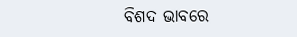ବିଶଦ ଭାବରେ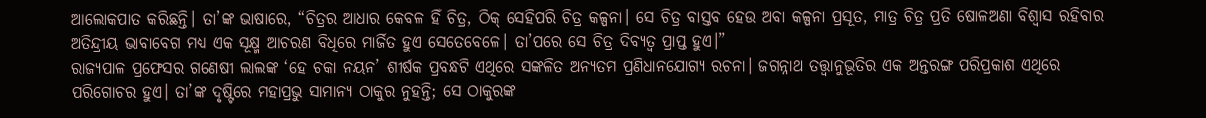ଆଲୋକପାତ କରିଛନ୍ତି। ତା’ଙ୍କ ଭାଷାରେ, “ଚିତ୍ରର ଆଧାର କେବଳ ହିଁ ଚିତ୍ର, ଠିକ୍ ସେହିପରି ଚିତ୍ର କଳ୍ପନା। ସେ ଚିତ୍ର ବାସ୍ତବ ହେଉ ଅବା କଳ୍ପନା ପ୍ରସୂତ, ମାତ୍ର ଚିତ୍ର ପ୍ରତି ଷୋଳଅଣା ବିଶ୍ବାସ ରହିବାର ଅତିନ୍ଦ୍ରୀୟ ଭାବାବେଗ ମଧ୍ୟ ଏକ ସୂକ୍ଷ୍ମ ଆଚରଣ ବିଧିରେ ମାର୍ଜିତ ହୁଏ ସେତେବେଳେ। ତା’ପରେ ସେ ଚିତ୍ର ଦିବ୍ୟତ୍ବ ପ୍ରାପ୍ତ ହୁଏ।”
ରାଜ୍ୟପାଳ ପ୍ରଫେସର ଗଣେଷୀ ଲାଲଙ୍କ ‘ହେ ଚକା ନୟନ’ ଶୀର୍ଷକ ପ୍ରବନ୍ଧଟି ଏଥିରେ ସଙ୍କଳିତ ଅନ୍ୟତମ ପ୍ରଣିଧାନଯୋଗ୍ୟ ରଚନା। ଜଗନ୍ନାଥ ତତ୍ତ୍ବାନୁଭୂତିର ଏକ ଅନ୍ତରଙ୍ଗ ପରିପ୍ରକାଶ ଏଥିରେ ପରିଗୋଚର ହୁଏ। ତା’ଙ୍କ ଦୃଷ୍ଟିରେ ମହାପ୍ରଭୁ ସାମାନ୍ୟ ଠାକୁର ନୁହନ୍ତି; ସେ ଠାକୁରଙ୍କ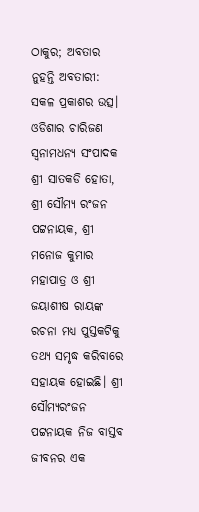ଠାକୁର; ଅବତାର ନୁହନ୍ତି ଅବତାରୀ: ସକଳ ପ୍ରକାଶର ଉତ୍ସ।
ଓଡିଶାର ଚାରିଜଣ ସ୍ବନାମଧନ୍ୟ ସଂପାଦକ ଶ୍ରୀ ସାତକଡି ହୋତା, ଶ୍ରୀ ସୌମ୍ୟ ରଂଜନ ପଟ୍ଟନାୟକ, ଶ୍ରୀ ମନୋଜ କୁମାର ମହାପାତ୍ର ଓ ଶ୍ରୀ ଜୟାଶୀଷ ରାୟଙ୍କ ରଚନା ମଧ୍ୟ ପୁସ୍ତକଟିକୁ ତଥ୍ୟ ସମୃଦ୍ଧ କରିବାରେ ସହାୟକ ହୋଇଛି। ଶ୍ରୀ ସୌମ୍ୟରଂଜନ ପଟ୍ଟନାୟକ ନିଜ ବାସ୍ତବ ଜୀବନର ଏକ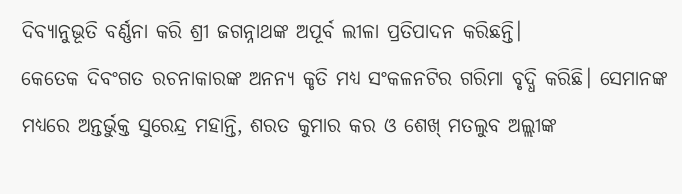ଦିବ୍ୟାନୁଭୂତି ବର୍ଣ୍ଣନା କରି ଶ୍ରୀ ଜଗନ୍ନାଥଙ୍କ ଅପୂର୍ବ ଲୀଳା ପ୍ରତିପାଦନ କରିଛନ୍ତି।
କେତେକ ଦିବଂଗତ ରଚନାକାରଙ୍କ ଅନନ୍ୟ କୃତି ମଧ୍ୟ ସଂକଳନଟିର ଗରିମା ବୃଦ୍ଧି କରିଛି। ସେମାନଙ୍କ ମଧ୍ୟରେ ଅନ୍ତର୍ଭୁକ୍ତ ସୁରେନ୍ଦ୍ର ମହାନ୍ତି, ଶରତ କୁମାର କର ଓ ଶେଖ୍ ମତଲୁବ ଅଲ୍ଲୀଙ୍କ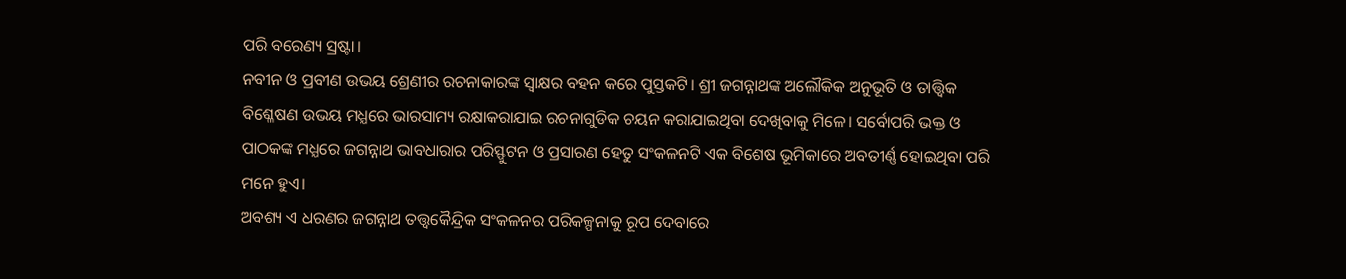ପରି ବରେଣ୍ୟ ସ୍ରଷ୍ଟା।
ନବୀନ ଓ ପ୍ରବୀଣ ଉଭୟ ଶ୍ରେଣୀର ରଚନାକାରଙ୍କ ସ୍ବାକ୍ଷର ବହନ କରେ ପୁସ୍ତକଟି। ଶ୍ରୀ ଜଗନ୍ନାଥଙ୍କ ଅଲୌକିକ ଅନୁଭୂତି ଓ ତାତ୍ତ୍ବିକ ବିଶ୍ଳେଷଣ ଉଭୟ ମଧ୍ଯରେ ଭାରସାମ୍ୟ ରକ୍ଷାକରାଯାଇ ରଚନାଗୁଡିକ ଚୟନ କରାଯାଇଥିବା ଦେଖିବାକୁ ମିଳେ। ସର୍ବୋପରି ଭକ୍ତ ଓ ପାଠକଙ୍କ ମଧ୍ଯରେ ଜଗନ୍ନାଥ ଭାବଧାରାର ପରିସ୍ଫୁଟନ ଓ ପ୍ରସାରଣ ହେତୁ ସଂକଳନଟି ଏକ ବିଶେଷ ଭୂମିକାରେ ଅବତୀର୍ଣ୍ଣ ହୋଇଥିବା ପରି ମନେ ହୁଏ।
ଅବଶ୍ୟ ଏ ଧରଣର ଜଗନ୍ନାଥ ତତ୍ତ୍ବକୈନ୍ଦ୍ରିକ ସଂକଳନର ପରିକଳ୍ପନାକୁ ରୂପ ଦେବାରେ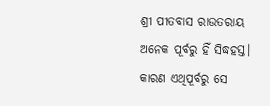ଶ୍ରୀ ପୀତବାସ ରାଉତରାୟ ଅନେକ ପୂର୍ବରୁ ହିଁ ସିଦ୍ଧହସ୍ତ। କାରଣ ଏଥିପୂର୍ବରୁ ସେ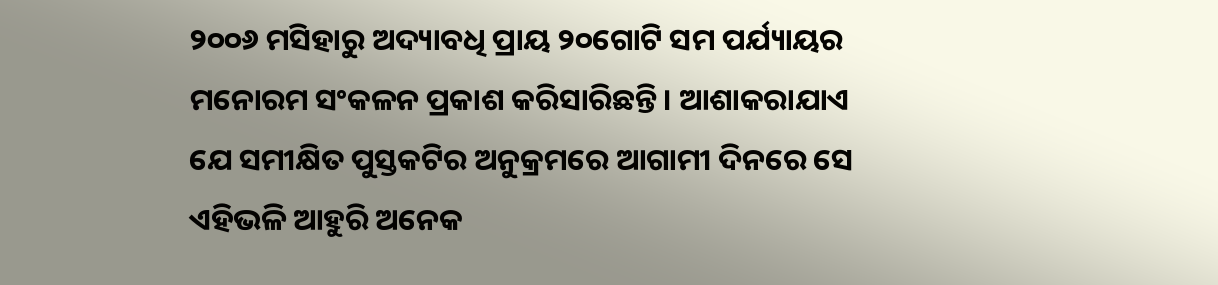୨୦୦୬ ମସିହାରୁ ଅଦ୍ୟାବଧି ପ୍ରାୟ ୨୦ଗୋଟି ସମ ପର୍ଯ୍ୟାୟର ମନୋରମ ସଂକଳନ ପ୍ରକାଶ କରିସାରିଛନ୍ତି। ଆଶାକରାଯାଏ ଯେ ସମୀକ୍ଷିତ ପୁସ୍ତକଟିର ଅନୁକ୍ରମରେ ଆଗାମୀ ଦିନରେ ସେ ଏହିଭଳି ଆହୁରି ଅନେକ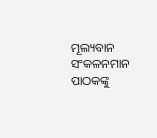ମୂଲ୍ୟବାନ ସଂକଳନମାନ ପାଠକଙ୍କୁ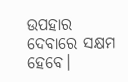ଉପହାର ଦେବାରେ ସକ୍ଷମ ହେବେ।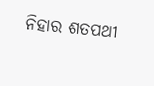ନିହାର ଶତପଥୀ